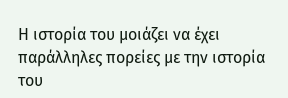Η ιστορία του μοιάζει να έχει παράλληλες πορείες με την ιστορία του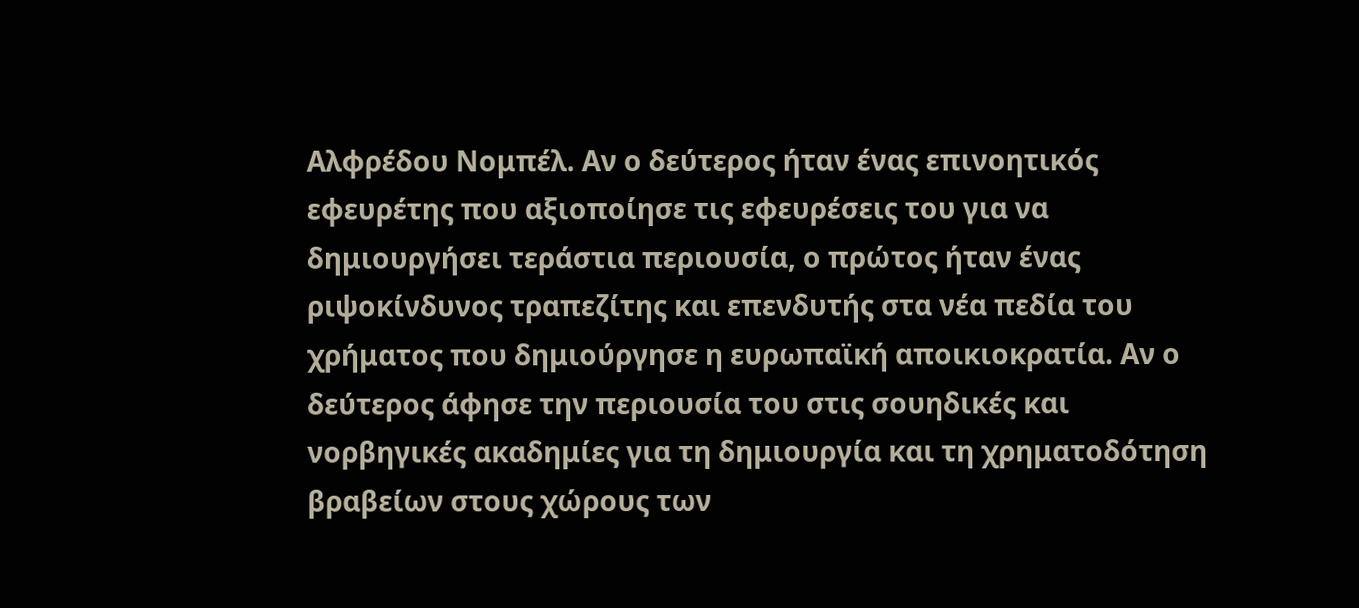Αλφρέδου Νομπέλ. Αν ο δεύτερος ήταν ένας επινοητικός εφευρέτης που αξιοποίησε τις εφευρέσεις του για να δημιουργήσει τεράστια περιουσία, ο πρώτος ήταν ένας ριψοκίνδυνος τραπεζίτης και επενδυτής στα νέα πεδία του χρήματος που δημιούργησε η ευρωπαϊκή αποικιοκρατία. Αν ο δεύτερος άφησε την περιουσία του στις σουηδικές και νορβηγικές ακαδημίες για τη δημιουργία και τη χρηματοδότηση βραβείων στους χώρους των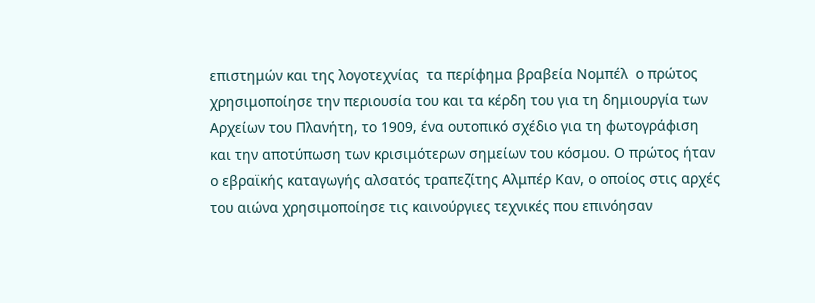επιστημών και της λογοτεχνίας  τα περίφημα βραβεία Νομπέλ  ο πρώτος χρησιμοποίησε την περιουσία του και τα κέρδη του για τη δημιουργία των Αρχείων του Πλανήτη, το 1909, ένα ουτοπικό σχέδιο για τη φωτογράφιση και την αποτύπωση των κρισιμότερων σημείων του κόσμου. Ο πρώτος ήταν ο εβραϊκής καταγωγής αλσατός τραπεζίτης Αλμπέρ Καν, ο οποίος στις αρχές του αιώνα χρησιμοποίησε τις καινούργιες τεχνικές που επινόησαν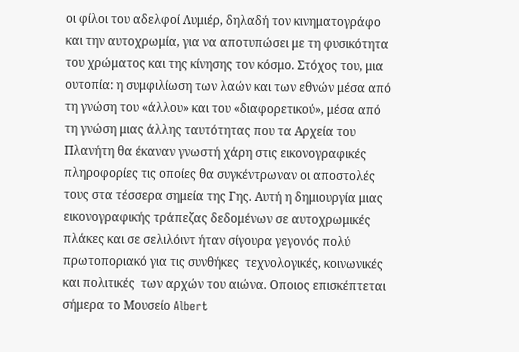οι φίλοι του αδελφοί Λυμιέρ, δηλαδή τον κινηματογράφο και την αυτοχρωμία, για να αποτυπώσει με τη φυσικότητα του χρώματος και της κίνησης τον κόσμο. Στόχος του, μια ουτοπία: η συμφιλίωση των λαών και των εθνών μέσα από τη γνώση του «άλλου» και του «διαφορετικού», μέσα από τη γνώση μιας άλλης ταυτότητας που τα Αρχεία του Πλανήτη θα έκαναν γνωστή χάρη στις εικονογραφικές πληροφορίες τις οποίες θα συγκέντρωναν οι αποστολές τους στα τέσσερα σημεία της Γης. Αυτή η δημιουργία μιας εικονογραφικής τράπεζας δεδομένων σε αυτοχρωμικές πλάκες και σε σελιλόιντ ήταν σίγουρα γεγονός πολύ πρωτοποριακό για τις συνθήκες  τεχνολογικές, κοινωνικές και πολιτικές  των αρχών του αιώνα. Οποιος επισκέπτεται σήμερα το Μουσείο Albert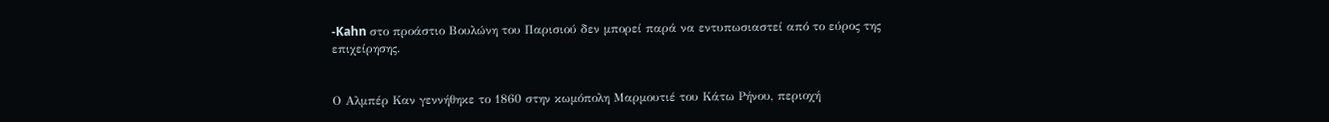-Kahn στο προάστιο Βουλώνη του Παρισιού δεν μπορεί παρά να εντυπωσιαστεί από το εύρος της επιχείρησης.


Ο Αλμπέρ Καν γεννήθηκε το 1860 στην κωμόπολη Μαρμουτιέ του Κάτω Ρήνου, περιοχή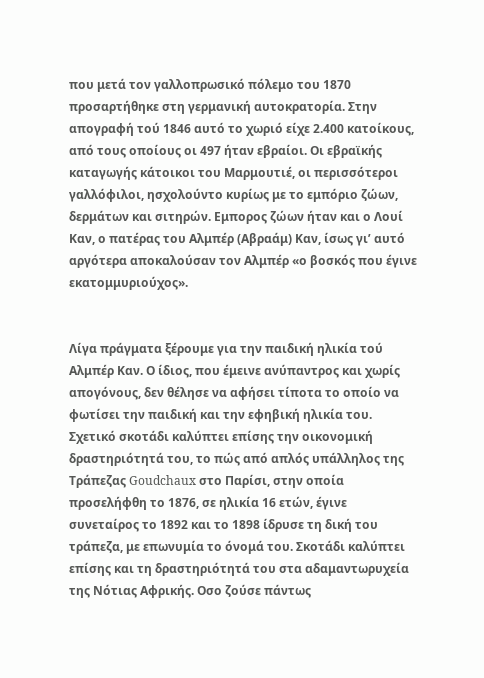που μετά τον γαλλοπρωσικό πόλεμο του 1870 προσαρτήθηκε στη γερμανική αυτοκρατορία. Στην απογραφή τού 1846 αυτό το χωριό είχε 2.400 κατοίκους, από τους οποίους οι 497 ήταν εβραίοι. Οι εβραϊκής καταγωγής κάτοικοι του Μαρμουτιέ, οι περισσότεροι γαλλόφιλοι, ησχολούντο κυρίως με το εμπόριο ζώων, δερμάτων και σιτηρών. Εμπορος ζώων ήταν και ο Λουί Καν, ο πατέρας του Αλμπέρ (Αβραάμ) Καν, ίσως γι’ αυτό αργότερα αποκαλούσαν τον Αλμπέρ «ο βοσκός που έγινε εκατομμυριούχος».


Λίγα πράγματα ξέρουμε για την παιδική ηλικία τού Αλμπέρ Καν. Ο ίδιος, που έμεινε ανύπαντρος και χωρίς απογόνους, δεν θέλησε να αφήσει τίποτα το οποίο να φωτίσει την παιδική και την εφηβική ηλικία του. Σχετικό σκοτάδι καλύπτει επίσης την οικονομική δραστηριότητά του, το πώς από απλός υπάλληλος της Τράπεζας Goudchaux στο Παρίσι, στην οποία προσελήφθη το 1876, σε ηλικία 16 ετών, έγινε συνεταίρος το 1892 και το 1898 ίδρυσε τη δική του τράπεζα, με επωνυμία το όνομά του. Σκοτάδι καλύπτει επίσης και τη δραστηριότητά του στα αδαμαντωρυχεία της Νότιας Αφρικής. Οσο ζούσε πάντως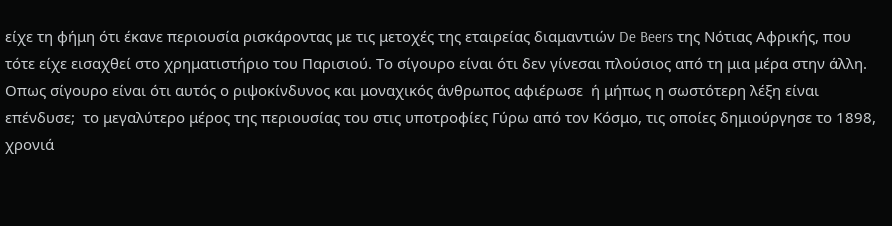είχε τη φήμη ότι έκανε περιουσία ρισκάροντας με τις μετοχές της εταιρείας διαμαντιών De Beers της Νότιας Αφρικής, που τότε είχε εισαχθεί στο χρηματιστήριο του Παρισιού. Το σίγουρο είναι ότι δεν γίνεσαι πλούσιος από τη μια μέρα στην άλλη. Οπως σίγουρο είναι ότι αυτός ο ριψοκίνδυνος και μοναχικός άνθρωπος αφιέρωσε  ή μήπως η σωστότερη λέξη είναι επένδυσε;  το μεγαλύτερο μέρος της περιουσίας του στις υποτροφίες Γύρω από τον Κόσμο, τις οποίες δημιούργησε το 1898, χρονιά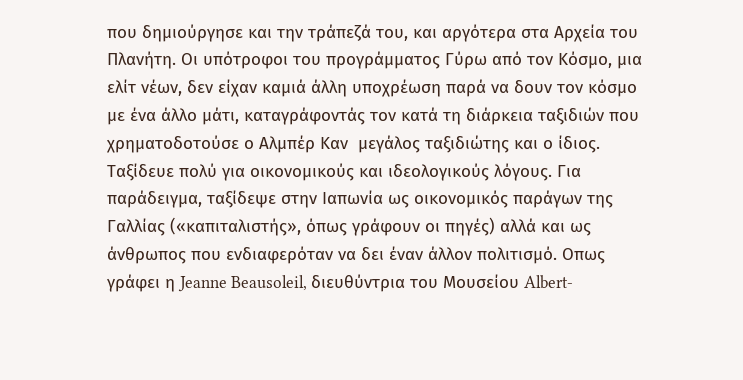που δημιούργησε και την τράπεζά του, και αργότερα στα Αρχεία του Πλανήτη. Οι υπότροφοι του προγράμματος Γύρω από τον Κόσμο, μια ελίτ νέων, δεν είχαν καμιά άλλη υποχρέωση παρά να δουν τον κόσμο με ένα άλλο μάτι, καταγράφοντάς τον κατά τη διάρκεια ταξιδιών που χρηματοδοτούσε ο Αλμπέρ Καν  μεγάλος ταξιδιώτης και ο ίδιος. Ταξίδευε πολύ για οικονομικούς και ιδεολογικούς λόγους. Για παράδειγμα, ταξίδεψε στην Ιαπωνία ως οικονομικός παράγων της Γαλλίας («καπιταλιστής», όπως γράφουν οι πηγές) αλλά και ως άνθρωπος που ενδιαφερόταν να δει έναν άλλον πολιτισμό. Οπως γράφει η Jeanne Beausoleil, διευθύντρια του Μουσείου Albert-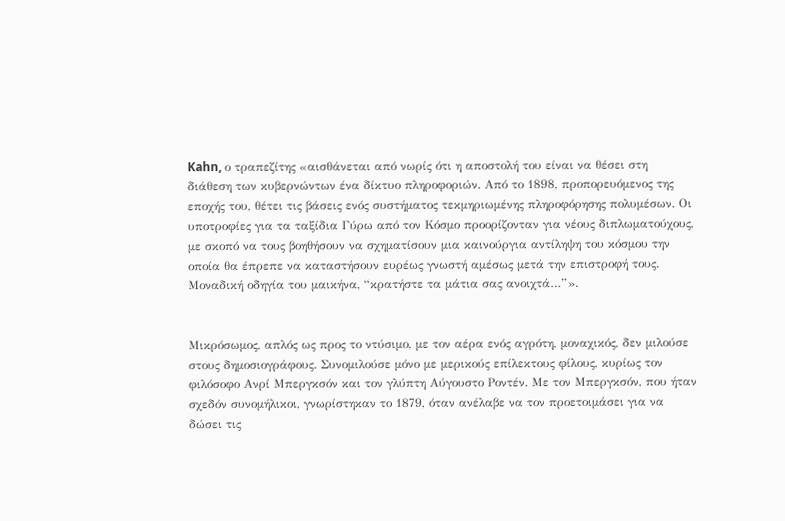Kahn, ο τραπεζίτης «αισθάνεται από νωρίς ότι η αποστολή του είναι να θέσει στη διάθεση των κυβερνώντων ένα δίκτυο πληροφοριών. Από το 1898, προπορευόμενος της εποχής του, θέτει τις βάσεις ενός συστήματος τεκμηριωμένης πληροφόρησης πολυμέσων. Οι υποτροφίες για τα ταξίδια Γύρω από τον Κόσμο προορίζονταν για νέους διπλωματούχους, με σκοπό να τους βοηθήσουν να σχηματίσουν μια καινούργια αντίληψη του κόσμου την οποία θα έπρεπε να καταστήσουν ευρέως γνωστή αμέσως μετά την επιστροφή τους. Μοναδική οδηγία του μαικήνα, “κρατήστε τα μάτια σας ανοιχτά…”».


Μικρόσωμος, απλός ως προς το ντύσιμο, με τον αέρα ενός αγρότη, μοναχικός, δεν μιλούσε στους δημοσιογράφους. Συνομιλούσε μόνο με μερικούς επίλεκτους φίλους, κυρίως τον φιλόσοφο Ανρί Μπεργκσόν και τον γλύπτη Αύγουστο Ροντέν. Με τον Μπεργκσόν, που ήταν σχεδόν συνομήλικοι, γνωρίστηκαν το 1879, όταν ανέλαβε να τον προετοιμάσει για να δώσει τις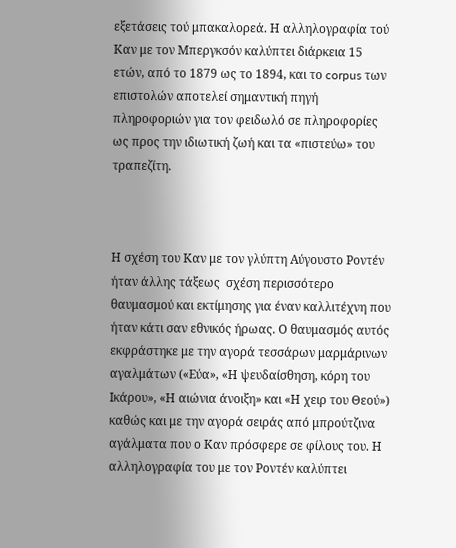εξετάσεις τού μπακαλορεά. Η αλληλογραφία τού Καν με τον Μπεργκσόν καλύπτει διάρκεια 15 ετών, από το 1879 ως το 1894, και το corpus των επιστολών αποτελεί σημαντική πηγή πληροφοριών για τον φειδωλό σε πληροφορίες ως προς την ιδιωτική ζωή και τα «πιστεύω» του τραπεζίτη.



Η σχέση του Καν με τον γλύπτη Αύγουστο Ροντέν ήταν άλλης τάξεως  σχέση περισσότερο θαυμασμού και εκτίμησης για έναν καλλιτέχνη που ήταν κάτι σαν εθνικός ήρωας. Ο θαυμασμός αυτός εκφράστηκε με την αγορά τεσσάρων μαρμάρινων αγαλμάτων («Εύα», «Η ψευδαίσθηση, κόρη του Ικάρου», «Η αιώνια άνοιξη» και «Η χειρ του Θεού») καθώς και με την αγορά σειράς από μπρούτζινα αγάλματα που ο Καν πρόσφερε σε φίλους του. Η αλληλογραφία του με τον Ροντέν καλύπτει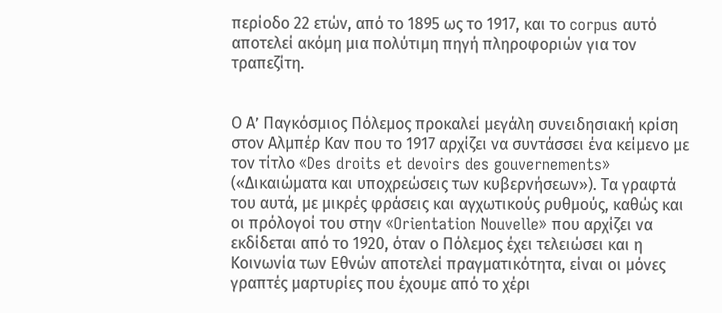περίοδο 22 ετών, από το 1895 ως το 1917, και το corpus αυτό αποτελεί ακόμη μια πολύτιμη πηγή πληροφοριών για τον τραπεζίτη.


Ο Α’ Παγκόσμιος Πόλεμος προκαλεί μεγάλη συνειδησιακή κρίση στον Αλμπέρ Καν που το 1917 αρχίζει να συντάσσει ένα κείμενο με τον τίτλο «Des droits et devoirs des gouvernements» («Δικαιώματα και υποχρεώσεις των κυβερνήσεων»). Τα γραφτά του αυτά, με μικρές φράσεις και αγχωτικούς ρυθμούς, καθώς και οι πρόλογοί του στην «Orientation Nouvelle» που αρχίζει να εκδίδεται από το 1920, όταν ο Πόλεμος έχει τελειώσει και η Κοινωνία των Εθνών αποτελεί πραγματικότητα, είναι οι μόνες γραπτές μαρτυρίες που έχουμε από το χέρι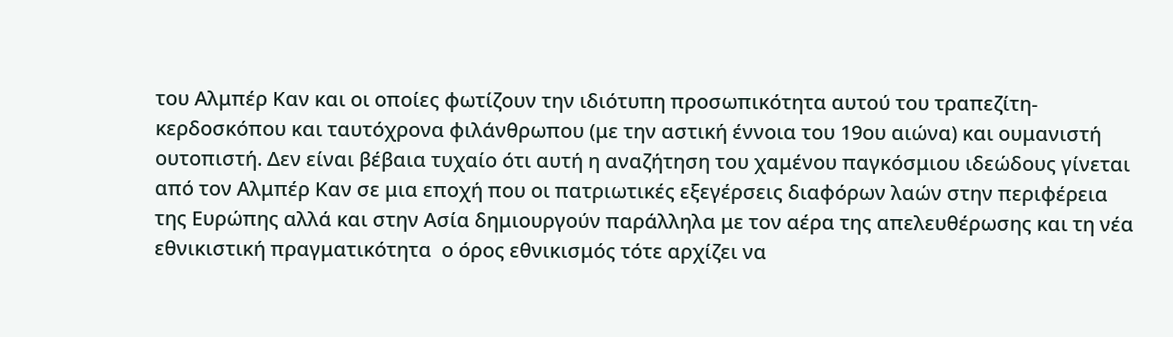του Αλμπέρ Καν και οι οποίες φωτίζουν την ιδιότυπη προσωπικότητα αυτού του τραπεζίτη-κερδοσκόπου και ταυτόχρονα φιλάνθρωπου (με την αστική έννοια του 19ου αιώνα) και ουμανιστή ουτοπιστή. Δεν είναι βέβαια τυχαίο ότι αυτή η αναζήτηση του χαμένου παγκόσμιου ιδεώδους γίνεται από τον Αλμπέρ Καν σε μια εποχή που οι πατριωτικές εξεγέρσεις διαφόρων λαών στην περιφέρεια της Ευρώπης αλλά και στην Ασία δημιουργούν παράλληλα με τον αέρα της απελευθέρωσης και τη νέα εθνικιστική πραγματικότητα  ο όρος εθνικισμός τότε αρχίζει να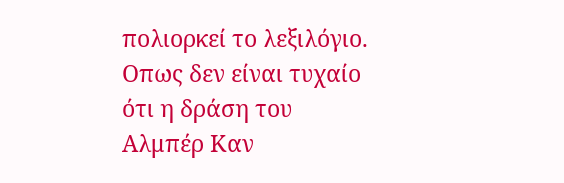πολιορκεί το λεξιλόγιο. Οπως δεν είναι τυχαίο ότι η δράση του Αλμπέρ Καν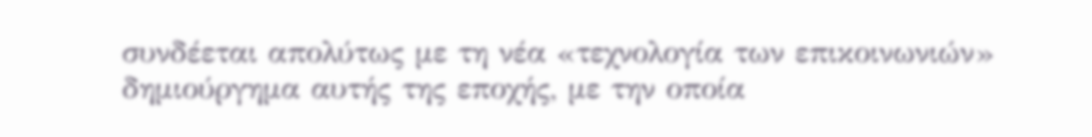συνδέεται απολύτως με τη νέα «τεχνολογία των επικοινωνιών»  δημιούργημα αυτής της εποχής, με την οποία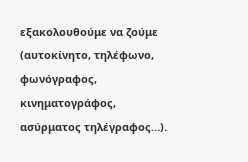εξακολουθούμε να ζούμε (αυτοκίνητο, τηλέφωνο, φωνόγραφος, κινηματογράφος, ασύρματος τηλέγραφος…).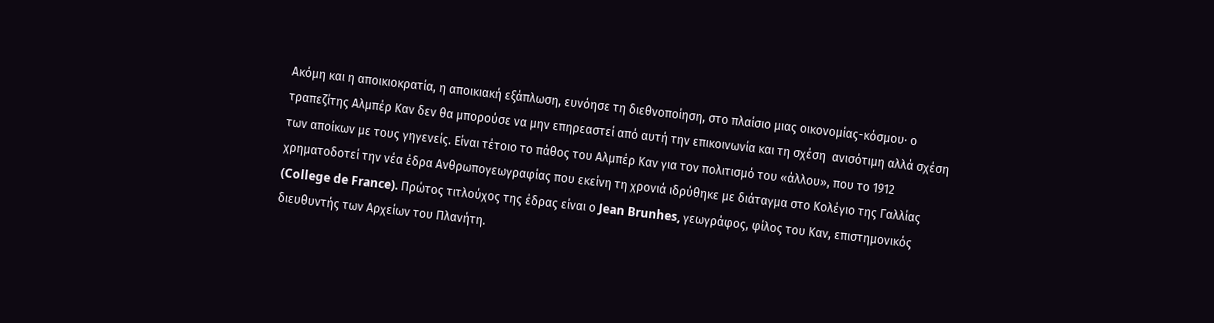Ακόμη και η αποικιοκρατία, η αποικιακή εξάπλωση, ευνόησε τη διεθνοποίηση, στο πλαίσιο μιας οικονομίας-κόσμου· ο τραπεζίτης Αλμπέρ Καν δεν θα μπορούσε να μην επηρεαστεί από αυτή την επικοινωνία και τη σχέση  ανισότιμη αλλά σχέση  των αποίκων με τους γηγενείς. Είναι τέτοιο το πάθος του Αλμπέρ Καν για τον πολιτισμό του «άλλου», που το 1912 χρηματοδοτεί την νέα έδρα Ανθρωπογεωγραφίας που εκείνη τη χρονιά ιδρύθηκε με διάταγμα στο Κολέγιο της Γαλλίας (College de France). Πρώτος τιτλούχος της έδρας είναι ο Jean Brunhes, γεωγράφος, φίλος του Καν, επιστημονικός διευθυντής των Αρχείων του Πλανήτη.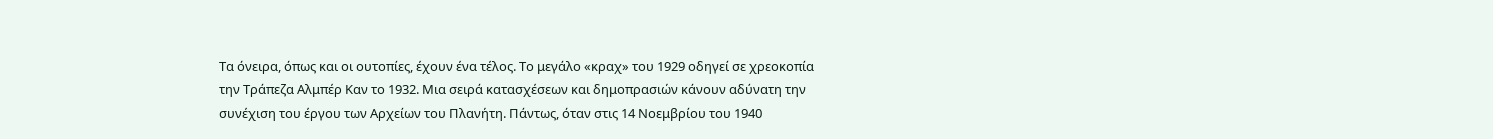Τα όνειρα, όπως και οι ουτοπίες, έχουν ένα τέλος. Το μεγάλο «κραχ» του 1929 οδηγεί σε χρεοκοπία την Τράπεζα Αλμπέρ Καν το 1932. Μια σειρά κατασχέσεων και δημοπρασιών κάνουν αδύνατη την συνέχιση του έργου των Αρχείων του Πλανήτη. Πάντως, όταν στις 14 Νοεμβρίου του 1940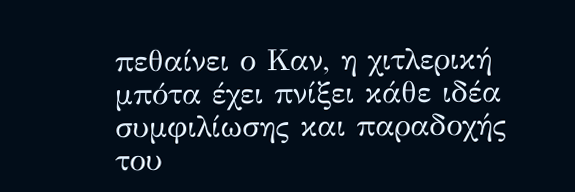πεθαίνει ο Καν, η χιτλερική μπότα έχει πνίξει κάθε ιδέα συμφιλίωσης και παραδοχής του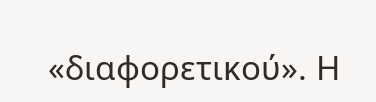«διαφορετικού». Η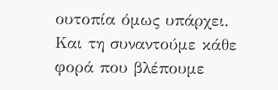ουτοπία όμως υπάρχει. Και τη συναντούμε κάθε φορά που βλέπουμε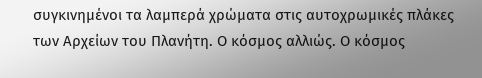συγκινημένοι τα λαμπερά χρώματα στις αυτοχρωμικές πλάκες των Αρχείων του Πλανήτη. Ο κόσμος αλλιώς. Ο κόσμος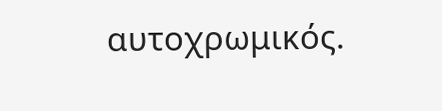αυτοχρωμικός.